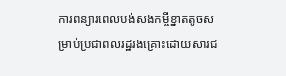ការពន្យារពេលបង់សងកម្ចីខ្នាតតូចសម្រាប់ប្រជាពលរដ្ឋរងគ្រោះដោយសារជ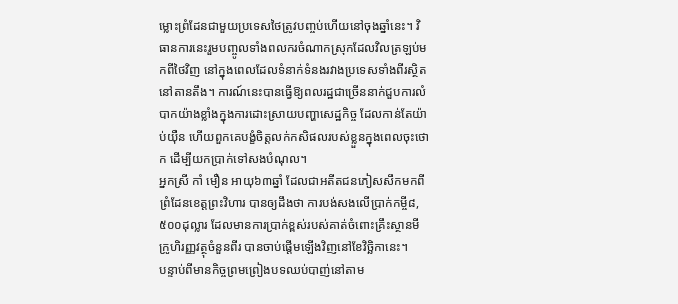ម្លោះព្រំដែនជាមួយប្រទេសថៃត្រូវបញ្ចប់ហើយនៅចុងឆ្នាំនេះ។ វិធានការនេះរួមបញ្ចូលទាំងពលករចំណាកស្រុកដែលវិលត្រឡប់មកពីថៃវិញ នៅក្នុងពេលដែលទំនាក់ទំនងរវាងប្រទេសទាំងពីរស្ថិតនៅតានតឹង។ ការណ៍នេះបានធ្វើឱ្យពលរដ្ឋជាច្រើននាក់ជួបការលំបាកយ៉ាងខ្លាំងក្នុងការដោះស្រាយបញ្ហាសេដ្ឋកិច្ច ដែលកាន់តែយ៉ាប់យ៉ឺន ហើយពួកគេបង្ខំចិត្តលក់កសិផលរបស់ខ្លួនក្នុងពេលចុះថោក ដើម្បីយកប្រាក់ទៅសងបំណុល។
អ្នកស្រី កាំ មឿន អាយុ៦៣ឆ្នាំ ដែលជាអតីតជនភៀសសឹកមកពីព្រំដែនខេត្តព្រះវិហារ បានឲ្យដឹងថា ការបង់សងលើប្រាក់កម្ចី៨,៥០០ដុល្លារ ដែលមានការប្រាក់ខ្ពស់របស់គាត់ចំពោះគ្រឹះស្ថានមីក្រូហិរញ្ញវត្ថុចំនួនពីរ បានចាប់ផ្តើមឡើងវិញនៅខែវិច្ឆិកានេះ។
បន្ទាប់ពីមានកិច្ចព្រមព្រៀងបទឈប់បាញ់នៅតាម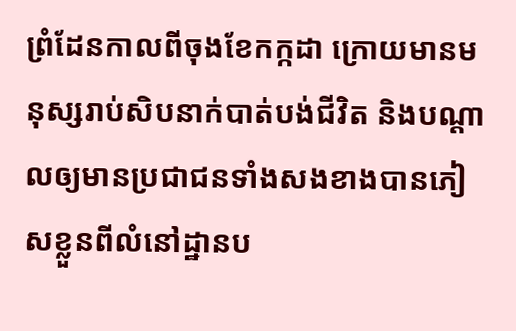ព្រំដែនកាលពីចុងខែកក្កដា ក្រោយមានមនុស្សរាប់សិបនាក់បាត់បង់ជីវិត និងបណ្ដាលឲ្យមានប្រជាជនទាំងសងខាងបានភៀសខ្លួនពីលំនៅដ្ឋានប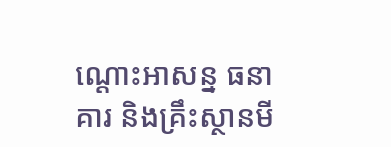ណ្ដោះអាសន្ន ធនាគារ និងគ្រឹះស្ថានមី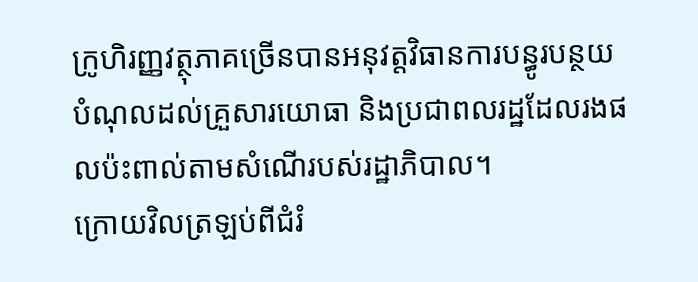ក្រូហិរញ្ញវត្ថុភាគច្រើនបានអនុវត្តវិធានការបន្ធូរបន្ថយបំណុលដល់គ្រួសារយោធា និងប្រជាពលរដ្ឋដែលរងផលប៉ះពាល់តាមសំណើរបស់រដ្ឋាភិបាល។
ក្រោយវិលត្រឡប់ពីជំរំ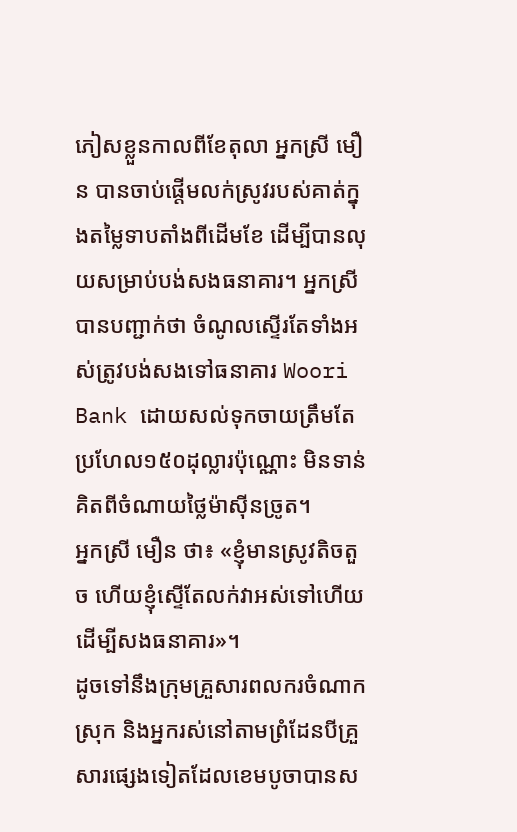ភៀសខ្លួនកាលពីខែតុលា អ្នកស្រី មឿន បានចាប់ផ្តើមលក់ស្រូវរបស់គាត់ក្នុងតម្លៃទាបតាំងពីដើមខែ ដើម្បីបានលុយសម្រាប់បង់សងធនាគារ។ អ្នកស្រីបានបញ្ជាក់ថា ចំណូលស្ទើរតែទាំងអស់ត្រូវបង់សងទៅធនាគារ Woori Bank ដោយសល់ទុកចាយត្រឹមតែប្រហែល១៥០ដុល្លារប៉ុណ្ណោះ មិនទាន់គិតពីចំណាយថ្លៃម៉ាស៊ីនច្រូត។
អ្នកស្រី មឿន ថា៖ «ខ្ញុំមានស្រូវតិចតួច ហើយខ្ញុំស្ទើតែលក់វាអស់ទៅហើយដើម្បីសងធនាគារ»។
ដូចទៅនឹងក្រុមគ្រួសារពលករចំណាកស្រុក និងអ្នករស់នៅតាមព្រំដែនបីគ្រួសារផ្សេងទៀតដែលខេមបូចាបានស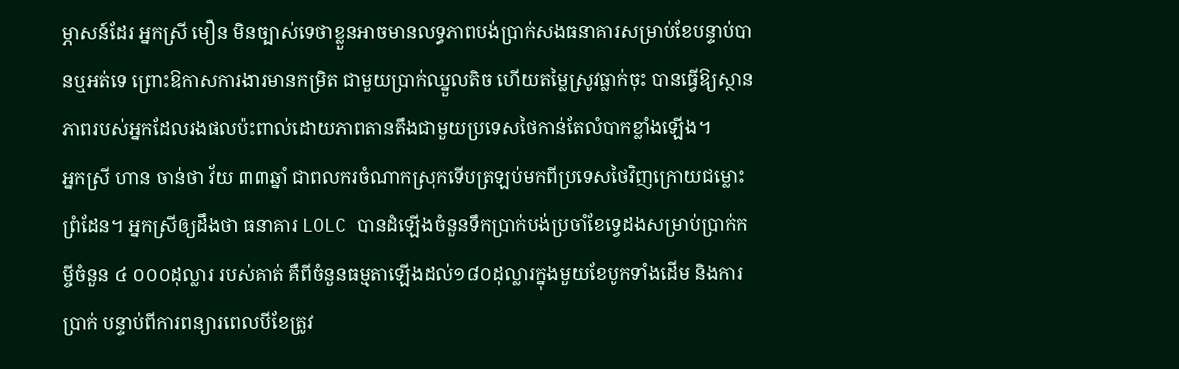ម្ភាសន៍ដែរ អ្នកស្រី មឿន មិនច្បាស់ទេថាខ្លួនអាចមានលទ្ធភាពបង់ប្រាក់សងធនាគារសម្រាប់ខែបន្ទាប់បានឬអត់ទេ ព្រោះឱកាសការងារមានកម្រិត ជាមួយប្រាក់ឈ្នួលតិច ហើយតម្លៃស្រូវធ្លាក់ចុះ បានធ្វើឱ្យស្ថានភាពរបស់អ្នកដែលរងផលប៉ះពាល់ដោយភាពតានតឹងជាមួយប្រទេសថៃកាន់តែលំបាកខ្លាំងឡើង។
អ្នកស្រី ហាន ចាន់ថា វ័យ ៣៣ឆ្នាំ ជាពលករចំណាកស្រុកទើបត្រឡប់មកពីប្រទេសថៃវិញក្រោយជម្លោះព្រំដែន។ អ្នកស្រីឲ្យដឹងថា ធនាគារ LOLC បានដំឡើងចំនួនទឹកប្រាក់បង់ប្រចាំខែទ្វេដងសម្រាប់ប្រាក់កម្ចីចំនួន ៤ ០០០ដុល្លារ របស់គាត់ គឺពីចំនួនធម្មតាឡើងដល់១៨០ដុល្លារក្នុងមួយខែបូកទាំងដើម និងការប្រាក់ បន្ទាប់ពីការពន្យារពេលបីខែត្រូវ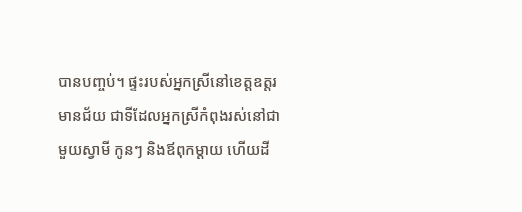បានបញ្ចប់។ ផ្ទះរបស់អ្នកស្រីនៅខេត្តឧត្តរមានជ័យ ជាទីដែលអ្នកស្រីកំពុងរស់នៅជាមួយស្វាមី កូនៗ និងឪពុកម្តាយ ហើយដី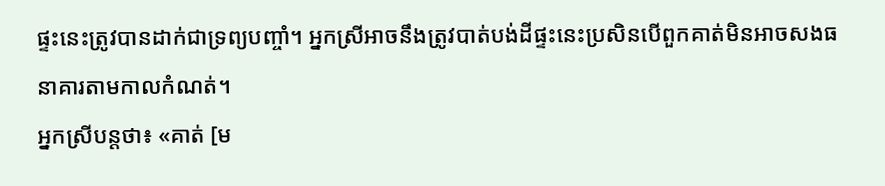ផ្ទះនេះត្រូវបានដាក់ជាទ្រព្យបញ្ចាំ។ អ្នកស្រីអាចនឹងត្រូវបាត់បង់ដីផ្ទះនេះប្រសិនបើពួកគាត់មិនអាចសងធនាគារតាមកាលកំណត់។
អ្នកស្រីបន្តថា៖ «គាត់ [ម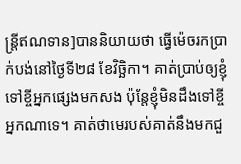ន្ត្រីឥណទាន]បាននិយាយថា ធ្វើម៉េចរកប្រាក់បង់នៅថ្ងៃទី២៨ ខែវិច្ឆិកា។ គាត់ប្រាប់ឲ្យខ្ញុំទៅខ្ចីអ្នកផ្សេងមកសង ប៉ុន្តែខ្ញុំមិនដឹងទៅខ្ចីអ្នកណាទេ។ គាត់ថាមេរបស់គាត់នឹងមកជួ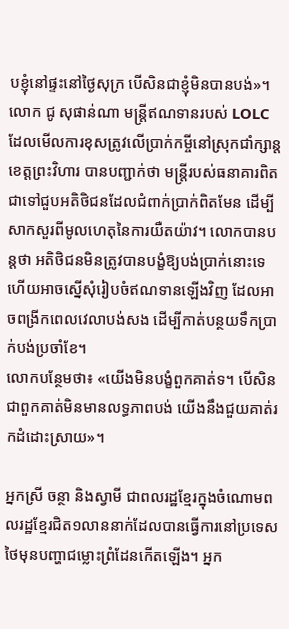បខ្ញុំនៅផ្ទះនៅថ្ងៃសុក្រ បើសិនជាខ្ញុំមិនបានបង់»។
លោក ជូ សុផាន់ណា មន្រ្តីឥណទានរបស់ LOLC ដែលមើលការខុសត្រូវលើប្រាក់កម្ចីនៅស្រុកជាំក្សាន្ត ខេត្តព្រះវិហារ បានបញ្ជាក់ថា មន្រ្តីរបស់ធនាគារពិតជាទៅជួបអតិថិជនដែលជំពាក់ប្រាក់ពិតមែន ដើម្បីសាកសួរពីមូលហេតុនៃការយឺតយ៉ាវ។ លោកបានបន្តថា អតិថិជនមិនត្រូវបានបង្ខំឱ្យបង់ប្រាក់នោះទេ ហើយអាចស្នើសុំរៀបចំឥណទានឡើងវិញ ដែលអាចពង្រីកពេលវេលាបង់សង ដើម្បីកាត់បន្ថយទឹកប្រាក់បង់ប្រចាំខែ។
លោកបន្ថែមថា៖ «យើងមិនបង្ខំពួកគាត់ទ។ បើសិនជាពួកគាត់មិនមានលទ្ធភាពបង់ យើងនឹងជួយគាត់រកដំដោះស្រាយ»។

អ្នកស្រី ចន្ថា និងស្វាមី ជាពលរដ្ឋខ្មែរក្នុងចំណោមពលរដ្ឋខ្មែរជិត១លាននាក់ដែលបានធ្វើការនៅប្រទេសថៃមុនបញ្ហាជម្លោះព្រំដែនកើតឡើង។ អ្នក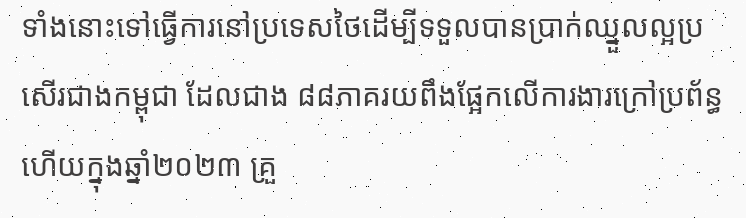ទាំងនោះទៅធ្វើការនៅប្រទេសថៃដើម្បីទទួលបានប្រាក់ឈ្នួលល្អប្រសើរជាងកម្ពុជា ដែលជាង ៨៨ភាគរយពឹងផ្អែកលើការងារក្រៅប្រព័ន្ធ ហើយក្នុងឆ្នាំ២០២៣ គ្រួ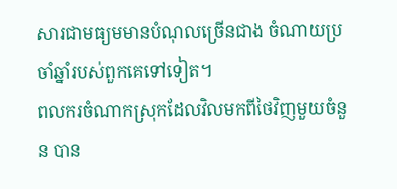សារជាមធ្យមមានបំណុលច្រើនជាង ចំណាយប្រចាំឆ្នាំរបស់ពួកគេទៅទៀត។
ពលករចំណាកស្រុកដែលវិលមកពីថៃវិញមួយចំនួន បាន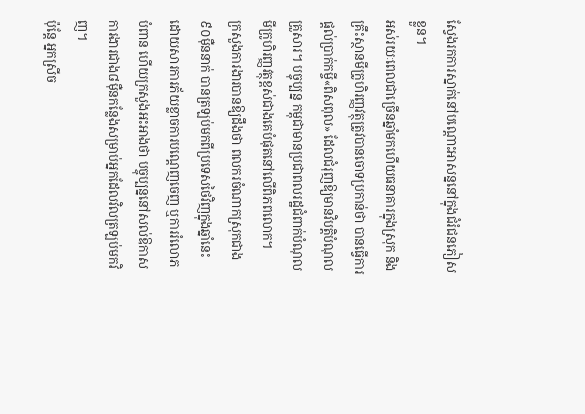ស្វែងរកការស្នាក់នៅបណ្ដោះអាសន្ននៅក្នុងជំរំជនភៀសខ្លួន។
អស់រយៈពេលជាច្រើនឆ្នាំមកហើយធនាគារក្នុងស្រុក និងគ្រឹះស្ថានមីក្រូហិរញ្ញវត្ថុត្រូវបានចោទប្រកាន់ថា បានធ្វើការផ្តល់ប្រាក់កម្ចី«ពិសពុល» ដែលជំរុញឱ្យមានវិបត្តិបំណុលគ្រួសារ។ បច្ចុប្បន្ន កម្ពុជាមានប្រជាពលរដ្ឋជំពាក់បំណុលមីក្រូហិរញ្ញវត្ថុខ្ពស់ជាងគេបំផុតនៅលើពិភពលោក។
ក្រសួងការងារបានឱ្យដឹងថា ពលករចំណាកស្រុកជាង៩០ម៉ឺននាក់ បានត្រឡប់មកពីប្រទេសថៃវិញក្នុងឆ្នាំនេះ ដោយសារការភ័យខ្លាចការបណ្តេញចេញ ឬការរំលោភបំពាន ហើយក្រសួងអះអាងថា បច្ចុប្បន្ននៅសល់ឱកាសការងារជាង៨ម៉ឺនកន្លែងសម្រាប់អ្នកដែលវិលត្រឡប់មកវិញ។
ប៉ុន្តែ អ្នកស្រីច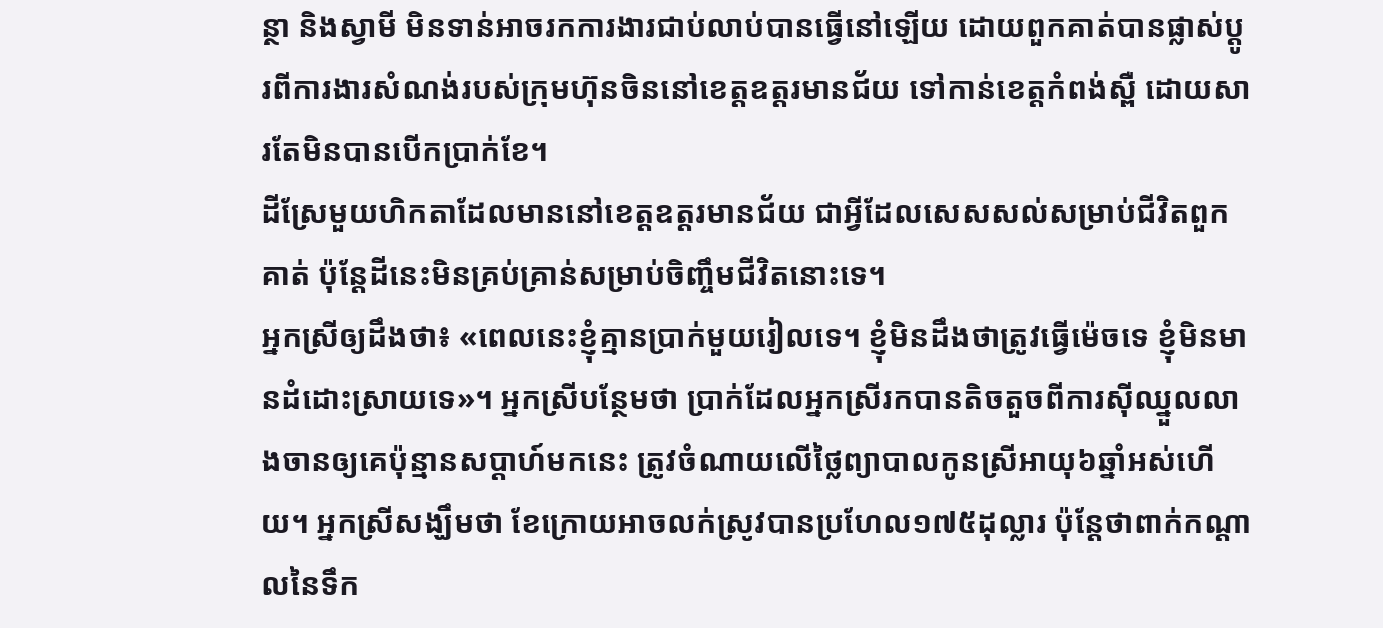ន្ថា និងស្វាមី មិនទាន់អាចរកការងារជាប់លាប់បានធ្វើនៅឡើយ ដោយពួកគាត់បានផ្លាស់ប្ដូរពីការងារសំណង់របស់ក្រុមហ៊ុនចិននៅខេត្តឧត្តរមានជ័យ ទៅកាន់ខេត្តកំពង់ស្ពឺ ដោយសារតែមិនបានបើកប្រាក់ខែ។
ដីស្រែមួយហិកតាដែលមាននៅខេត្តឧត្តរមានជ័យ ជាអ្វីដែលសេសសល់សម្រាប់ជីវិតពួកគាត់ ប៉ុន្តែដីនេះមិនគ្រប់គ្រាន់សម្រាប់ចិញ្ចឹមជីវិតនោះទេ។
អ្នកស្រីឲ្យដឹងថា៖ «ពេលនេះខ្ញុំគ្មានប្រាក់មួយរៀលទេ។ ខ្ញុំមិនដឹងថាត្រូវធ្វើម៉េចទេ ខ្ញុំមិនមានដំដោះស្រាយទេ»។ អ្នកស្រីបន្ថែមថា ប្រាក់ដែលអ្នកស្រីរកបានតិចតួចពីការស៊ីឈ្នួលលាងចានឲ្យគេប៉ុន្មានសប្ដាហ៍មកនេះ ត្រូវចំណាយលើថ្លៃព្យាបាលកូនស្រីអាយុ៦ឆ្នាំអស់ហើយ។ អ្នកស្រីសង្ឃឹមថា ខែក្រោយអាចលក់ស្រូវបានប្រហែល១៧៥ដុល្លារ ប៉ុន្តែថាពាក់កណ្ដាលនៃទឹក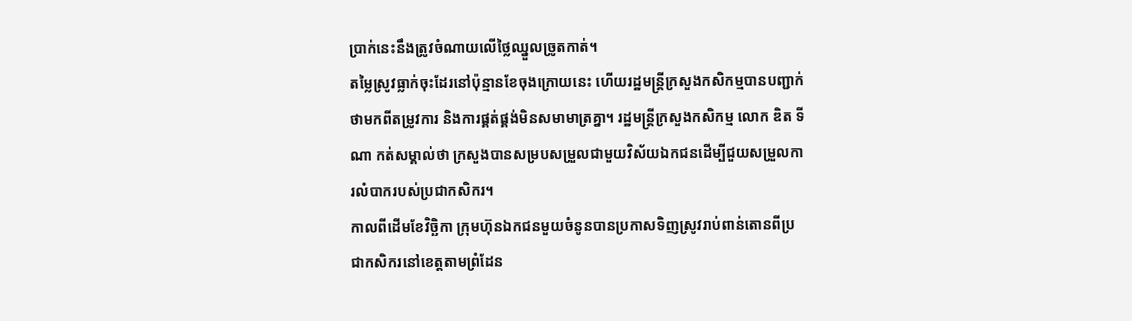ប្រាក់នេះនឹងត្រូវចំណាយលើថ្លៃឈ្នួលច្រូតកាត់។
តម្លៃស្រូវធ្លាក់ចុះដែរនៅប៉ុន្មានខែចុងក្រោយនេះ ហើយរដ្ឋមន្ត្រីក្រសួងកសិកម្មបានបញ្ជាក់ថាមកពីតម្រូវការ និងការផ្គត់ផ្គង់មិនសមាមាត្រគ្នា។ រដ្ឋមន្ត្រីក្រសួងកសិកម្ម លោក ឌិត ទីណា កត់សម្គាល់ថា ក្រសួងបានសម្របសម្រួលជាមួយវិស័យឯកជនដើម្បីជួយសម្រួលការលំបាករបស់ប្រជាកសិករ។
កាលពីដើមខែវិច្ឆិកា ក្រុមហ៊ុនឯកជនមួយចំនូនបានប្រកាសទិញស្រូវរាប់ពាន់តោនពីប្រជាកសិករនៅខេត្តតាមព្រំដែន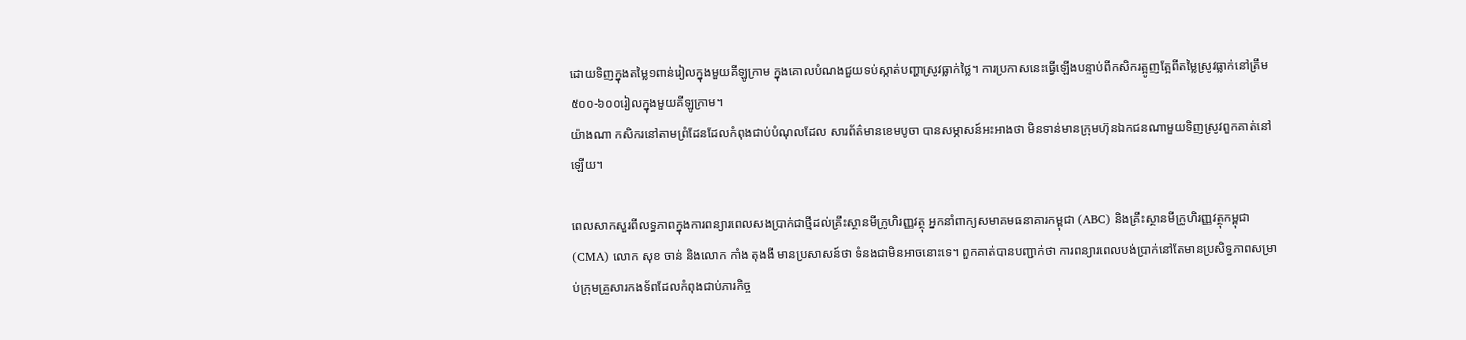ដោយទិញក្នុងតម្លៃ១ពាន់រៀលក្នុងមួយគីឡូក្រាម ក្នុងគោលបំណងជួយទប់ស្កាត់បញ្ហាស្រូវធ្លាក់ថ្លៃ។ ការប្រកាសនេះធ្វើឡើងបន្ទាប់ពីកសិករត្អូញត្អែពីតម្លៃស្រូវធ្លាក់នៅត្រឹម៥០០-៦០០រៀលក្នុងមួយគីឡូក្រាម។
យ៉ាងណា កសិករនៅតាមព្រំដែនដែលកំពុងជាប់បំណុលដែល សារព័ត៌មានខេមបូចា បានសម្ភាសន៍អះអាងថា មិនទាន់មានក្រុមហ៊ុនឯកជនណាមួយទិញស្រូវពួកគាត់នៅឡើយ។

ពេលសាកសួរពីលទ្ធភាពក្នុងការពន្យារពេលសងប្រាក់ជាថ្មីដល់គ្រឹះស្ថានមីក្រូហិរញ្ញវត្ថុ អ្នកនាំពាក្យសមាគមធនាគារកម្ពុជា (ABC) និងគ្រឹះស្ថានមីក្រូហិរញ្ញវត្ថុកម្ពុជា(CMA) លោក សុខ ចាន់ និងលោក កាំង តុងងី មានប្រសាសន៍ថា ទំនងជាមិនអាចនោះទេ។ ពួកគាត់បានបញ្ជាក់ថា ការពន្យារពេលបង់ប្រាក់នៅតែមានប្រសិទ្ធភាពសម្រាប់ក្រុមគ្រួសារកងទ័ពដែលកំពុងជាប់ភារកិច្ច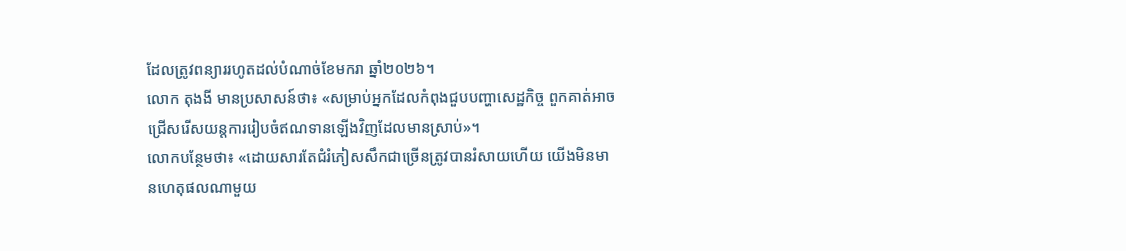ដែលត្រូវពន្យាររហូតដល់បំណាច់ខែមករា ឆ្នាំ២០២៦។
លោក តុងងី មានប្រសាសន៍ថា៖ «សម្រាប់អ្នកដែលកំពុងជួបបញ្ហាសេដ្ឋកិច្ច ពួកគាត់អាចជ្រើសរើសយន្តការរៀបចំឥណទានឡើងវិញដែលមានស្រាប់»។
លោកបន្ថែមថា៖ «ដោយសារតែជំរំភៀសសឹកជាច្រើនត្រូវបានរំសាយហើយ យើងមិនមានហេតុផលណាមួយ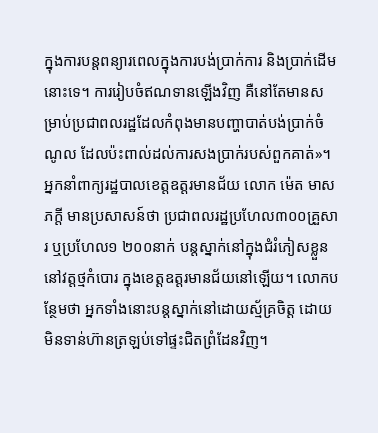ក្នុងការបន្តពន្យារពេលក្នុងការបង់ប្រាក់ការ និងប្រាក់ដើមនោះទេ។ ការរៀបចំឥណទានឡើងវិញ គឺនៅតែមានសម្រាប់ប្រជាពលរដ្ឋដែលកំពុងមានបញ្ហាបាត់បង់ប្រាក់ចំណូល ដែលប៉ះពាល់ដល់ការសងប្រាក់របស់ពួកគាត់»។
អ្នកនាំពាក្យរដ្ឋបាលខេត្តឧត្តរមានជ័យ លោក ម៉េត មាសភក្ដី មានប្រសាសន៍ថា ប្រជាពលរដ្ឋប្រហែល៣០០គ្រួសារ ឬប្រហែល១ ២០០នាក់ បន្តស្នាក់នៅក្នុងជំរំភៀសខ្លួននៅវត្តថ្មកំបោរ ក្នុងខេត្តឧត្តរមានជ័យនៅឡើយ។ លោកបន្ថែមថា អ្នកទាំងនោះបន្តស្នាក់នៅដោយស្ម័គ្រចិត្ត ដោយមិនទាន់ហ៊ានត្រឡប់ទៅផ្ទះជិតព្រំដែនវិញ។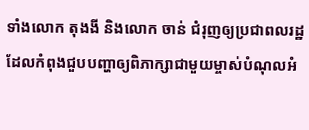ទាំងលោក តុងងី និងលោក ចាន់ ជំរុញឲ្យប្រជាពលរដ្ឋដែលកំពុងជួបបញ្ហាឲ្យពិភាក្សាជាមួយម្ចាស់បំណុលអំ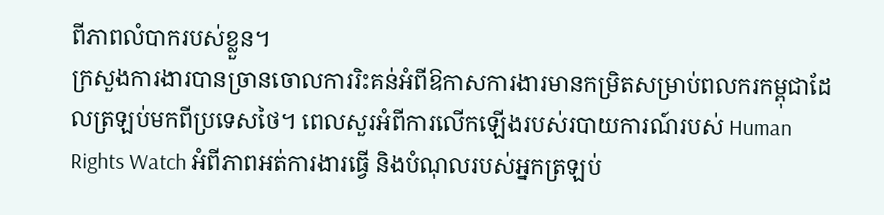ពីភាពលំបាករបស់ខ្លួន។
ក្រសួងការងារបានច្រានចោលការរិះគន់អំពីឱកាសការងារមានកម្រិតសម្រាប់ពលករកម្ពុជាដែលត្រឡប់មកពីប្រទេសថៃ។ ពេលសួរអំពីការលើកឡើងរបស់របាយការណ៍របស់ Human Rights Watch អំពីភាពអត់ការងារធ្វើ និងបំណុលរបស់អ្នកត្រឡប់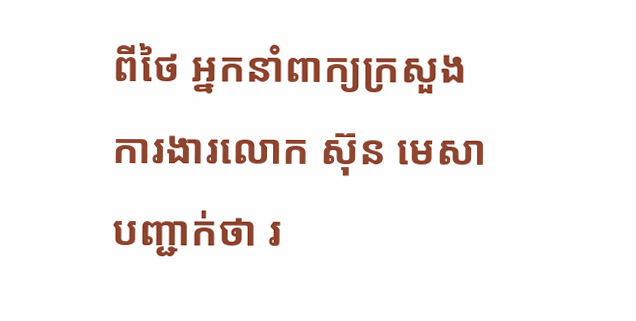ពីថៃ អ្នកនាំពាក្យក្រសួងការងារលោក ស៊ុន មេសា បញ្ជាក់ថា រ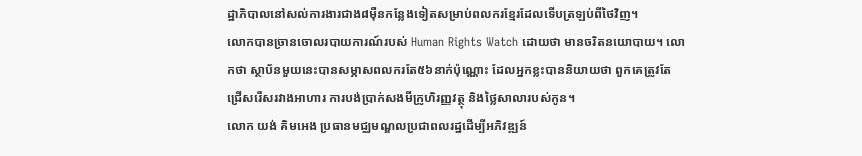ដ្ឋាភិបាលនៅសល់ការងារជាង៨ម៉ឺនកន្លែងទៀតសម្រាប់ពលករខ្មែរដែលទើបត្រឡប់ពីថៃវិញ។
លោកបានច្រានចោលរបាយការណ៍របស់ Human Rights Watch ដោយថា មានចរិតនយោបាយ។ លោកថា ស្ថាប័នមួយនេះបានសម្ភាសពលករតែ៥៦នាក់ប៉ុណ្ណោះ ដែលអ្នកខ្លះបាននិយាយថា ពួកគេត្រូវតែជ្រើសរើសរវាងអាហារ ការបង់ប្រាក់សងមីក្រូហិរញ្ញវត្ថុ និងថ្លៃសាលារបស់កូន។
លោក យង់ គិមអេង ប្រធានមជ្ឈមណ្ឌលប្រជាពលរដ្ឋដើម្បីអភិវឌ្ឍន៍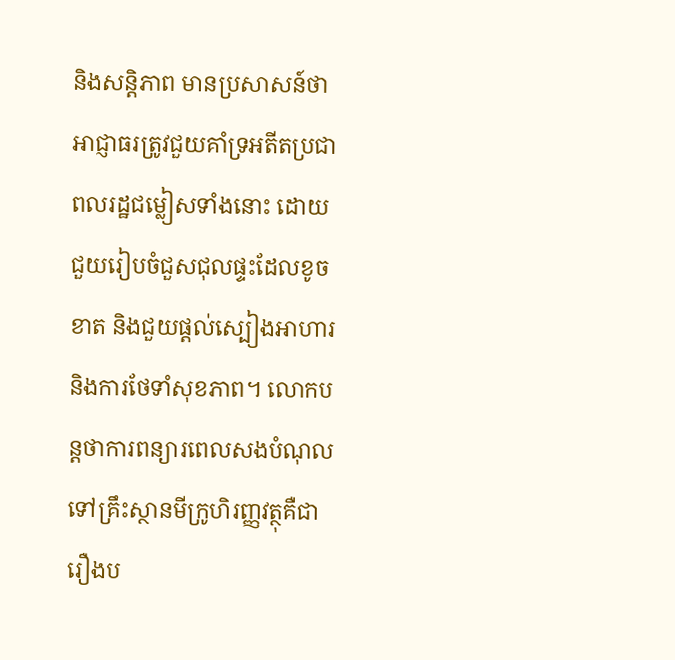និងសន្តិភាព មានប្រសាសន៍ថា អាជ្ញាធរត្រូវជួយគាំទ្រអតីតប្រជាពលរដ្ឋជម្លៀសទាំងនោះ ដោយជួយរៀបចំជួសជុលផ្ទះដែលខូចខាត និងជួយផ្ដល់ស្បៀងអាហារ និងការថែទាំសុខភាព។ លោកបន្តថាការពន្យារពេលសងបំណុលទៅគ្រឹះស្ថានមីក្រូហិរញ្ញវត្ថុគឺជារឿងប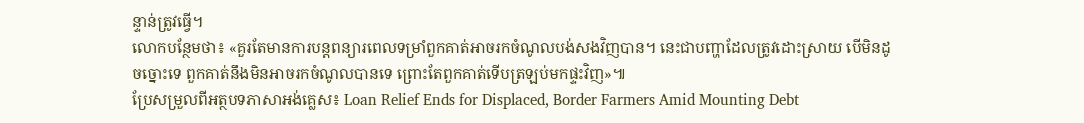ន្ទាន់ត្រូវធ្វើ។
លោកបន្ថែមថា៖ «គួរតែមានការបន្តពន្យារពេលទម្រាំពួកគាត់អាចរកចំណូលបង់សងវិញបាន។ នេះជាបញ្ហាដែលត្រូវដោះស្រាយ បើមិនដូចច្នោះទេ ពួកគាត់នឹងមិនអាចរកចំណូលបានទេ ព្រោះតែពួកគាត់ទើបត្រឡប់មកផ្ទះវិញ»៕
ប្រែសម្រួលពីអត្ថបទភាសាអង់គ្លេស៖ Loan Relief Ends for Displaced, Border Farmers Amid Mounting Debt